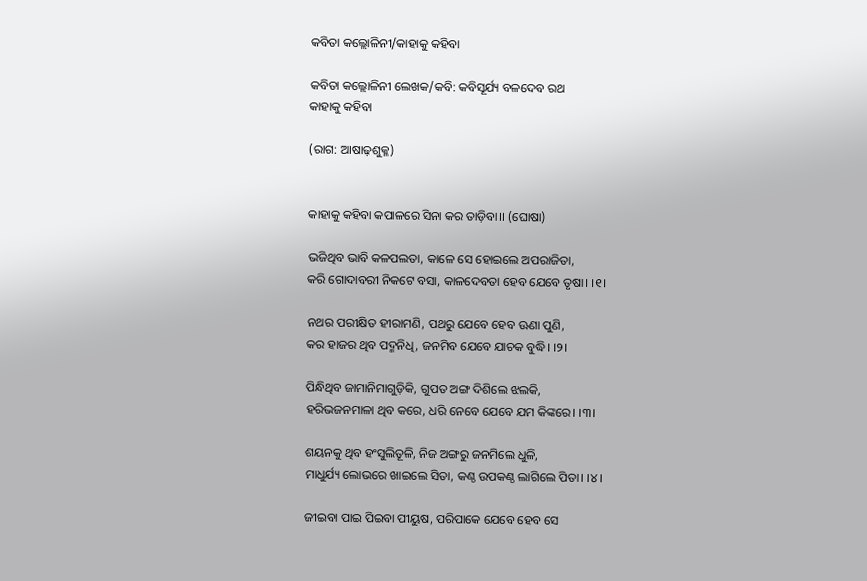କବିତା କଲ୍ଲୋଳିନୀ/କାହାକୁ କହିବା

କବିତା କଲ୍ଲୋଳିନୀ ଲେଖକ/କବି: କବିସୂର୍ଯ୍ୟ ବଳଦେବ ରଥ
କାହାକୁ କହିବା

(ରାଗ: ଆଷାଢ଼ଶୁକ୍ଳ)


କାହାକୁ କହିବା କପାଳରେ ସିନା କର ତାଡ଼ିବା।। (ଘୋଷା)

ଭଜିଥିବ ଭାବି କଳପଲତା, କାଳେ ସେ ହୋଇଲେ ଅପରାଜିତା,
କରି ଗୋଦାବରୀ ନିକଟେ ବସା, କାଳଦେବତା ହେବ ଯେବେ ତୃଷା। ।୧।

ନଥର ପରୀକ୍ଷିତ ହୀରାମଣି, ପଥରୁ ଯେବେ ହେବ ଊଣା ପୁଣି,
କର ହାଜର ଥିବ ପଦ୍ମନିଧି, ଜନମିବ ଯେବେ ଯାଚକ ବୁଦ୍ଧି। ।୨।

ପିନ୍ଧିଥିବ ଜାମାନିମାଗୁଡ଼ିକି, ଗୁପତ ଅଙ୍ଗ ଦିଶିଲେ ଝଲକି,
ହରିଭଜନମାଳା ଥିବ କରେ, ଧରି ନେବେ ଯେବେ ଯମ କିଙ୍କରେ। ।୩।

ଶୟନକୁ ଥିବ ହଂସୁଲିତୂଳି, ନିଜ ଅଙ୍ଗରୁ ଜନମିଲେ ଧୁଳି,
ମାଧୁର୍ଯ୍ୟ ଲୋଭରେ ଖାଇଲେ ସିତା, କଣ୍ଠ ଉପକଣ୍ଠ ଲାଗିଲେ ପିତା। ।୪।

ଜୀଇବା ପାଇ ପିଇବା ପୀୟୁଷ, ପରିପାକେ ଯେବେ ହେବ ସେ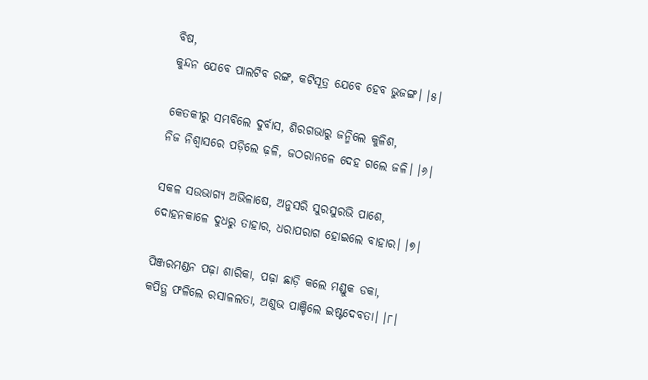ବିଷ,
କୁନ୍ଦନ ଯେବେ ପାଲଟିବ ରଙ୍ଗ, କଟିସୂତ୍ର ଯେବେ ହେବ ଭୁଜଙ୍ଗ। ।୫।

କେତକୀରୁ ସମ୍ଭବିଲେ ଦୁର୍ବାସ, ଶିରଗଭାରୁ ଜନ୍ମିଲେ କୁଳିଶ,
ନିଜ ନିଶ୍ୱାସରେ ପଡ଼ିଲେ ଢ଼ଳି, ଜଠରାନଳେ ଦେହ ଗଲେ ଜଳି। ।୬।

ସକଳ ସଉଭାଗ୍ୟ ଅଭିଳାଷେ, ଅନୁସରି ସୁରସୁରଭି ପାଶେ,
ଦୋହନକାଳେ ଦୁଧରୁ ତାହାର, ଧରାପରାଗ ହୋଇଲେ ବାହାର। ।୭।

ପିଞ୍ଜରମଣ୍ଡନ ପଢ଼ା ଶାରିକା, ପଢ଼ା ଛାଡ଼ି କଲେ ମଣ୍ଡୁକ ଡକା,
କପିତ୍ଥ ଫଳିଲେ ରସାଳଲତା, ଅଶୁଭ ପାଞ୍ଚିଲେ ଇଷ୍ଟଦେବତା। ।୮।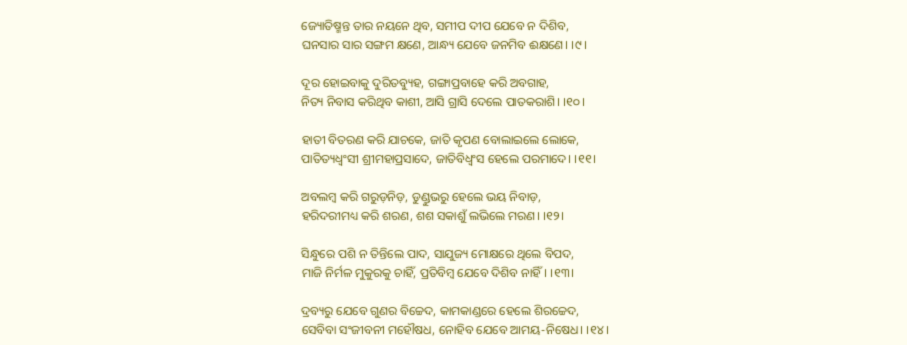ଜ୍ୟୋତିଷ୍ମନ୍ତ ତାର ନୟନେ ଥିବ, ସମୀପ ଦୀପ ଯେବେ ନ ଦିଶିବ,
ଘନସାର ସାର ସଙ୍ଗମ କ୍ଷଣେ, ଆନ୍ଧ୍ୟ ଯେବେ ଜନମିବ ଈକ୍ଷଣେ। ।୯।

ଦୂର ହୋଇବାକୁ ଦୁରିତବ୍ୟୁହ, ଗଙ୍ଗାପ୍ରବାହେ କରି ଅବଗାହ,
ନିତ୍ୟ ନିବାସ କରିଥିବ କାଶୀ, ଆସି ଗ୍ରାସି ଦେଲେ ପାତକରାଶି। ।୧୦।

ହାତୀ ବିତରଣ କରି ଯାଚକେ, ଜାତି କୃପଣ ବୋଲାଇଲେ ଲୋକେ,
ପାତିତ୍ୟଧ୍ୱଂସୀ ଶ୍ରୀମହାପ୍ରସାଦେ, ଜାତିବିଧ୍ୱଂସ ହେଲେ ପରମାଦେ। ।୧୧।

ଅବଲମ୍ବ କରି ଗରୁଡ଼ନିଡ଼, ଡୁଣ୍ଡୁଭରୁ ହେଲେ ଭୟ ନିବାଡ଼,
ହରିଦରୀମଧ୍ୟ କରି ଶରଣ, ଶଶ ସକାଶୁଁ ଲଭିଲେ ମରଣ। ।୧୨।

ସିନ୍ଧୁରେ ପଶି ନ ତିନ୍ତିଲେ ପାଦ, ସାଯୁଜ୍ୟ ମୋକ୍ଷରେ ଥିଲେ ବିପଦ,
ମାଜି ନିର୍ମଳ ମୁକୁରକୁ ଚାହିଁ, ପ୍ରତିବିମ୍ବ ଯେବେ ଦିଶିବ ନାହିଁ। ।୧୩।

ଦ୍ରବ୍ୟରୁ ଯେବେ ଗୁଣର ବିଚ୍ଚେଦ, କାମକାଣ୍ଡରେ ହେଲେ ଶିରଚ୍ଚେଦ,
ସେବିବା ସଂଜୀବନୀ ମହୌଷଧ, ନୋହିବ ଯେବେ ଆମୟ-ନିଷେଧ। ।୧୪।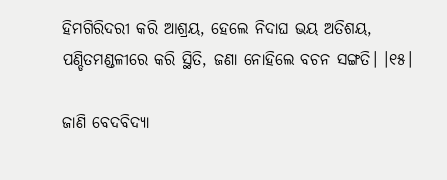ହିମଗିରିଦରୀ କରି ଆଶ୍ରୟ, ହେଲେ ନିଦାଘ ଭୟ ଅତିଶୟ,
ପଣ୍ଡିତମଣ୍ଡଳୀରେ କରି ସ୍ଥିତି, ଜଣା ନୋହିଲେ ବଚନ ସଙ୍ଗତି। ।୧୫।

ଜାଣି ବେଦବିଦ୍ୟା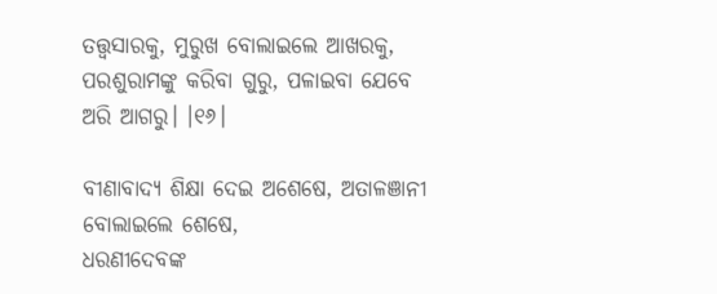ତତ୍ତ୍ୱସାରକୁ, ମୁରୁଖ ବୋଲାଇଲେ ଆଖରକୁ,
ପରଶୁରାମଙ୍କୁ କରିବା ଗୁରୁ, ପଳାଇବା ଯେବେ ଅରି ଆଗରୁ। ।୧୬।

ବୀଣାବାଦ୍ୟ ଶିକ୍ଷା ଦେଇ ଅଶେଷେ, ଅତାଳଞାନୀ ବୋଲାଇଲେ ଶେଷେ,
ଧରଣୀଦେବଙ୍କ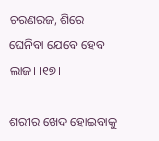ଚରଣରଜ, ଶିରେ ଘେନିବା ଯେବେ ହେବ ଲାଜ। ।୧୭।

ଶରୀର ଖେଦ ହୋଇବାକୁ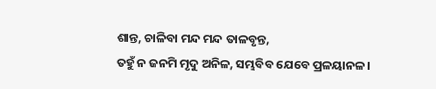ଶାନ୍ତ, ଚାଳିବା ମନ୍ଦ ମନ୍ଦ ତାଳବୃନ୍ତ,
ତହୁଁ ନ ଜନମି ମୃଦୁ ଅନିଳ, ସମ୍ଭବିବ ଯେବେ ପ୍ରଳୟାନଳ।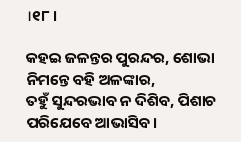।୧୮।

କହଇ ଜଳନ୍ତର ପୁରନ୍ଦର, ଶୋଭା ନିମନ୍ତେ ବହି ଅଳଙ୍କାର,
ତହୁଁ ସୁନ୍ଦରଭାବ ନ ଦିଶିବ, ପିଶାଚ ପରିଯେବେ ଆଭାସିବ।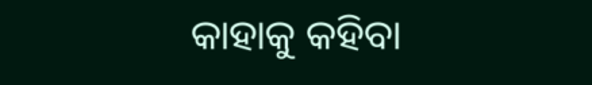କାହାକୁ କହିବା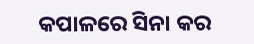କପାଳରେ ସିନା କର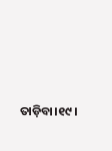ତାଡ଼ିବା।୧୯।